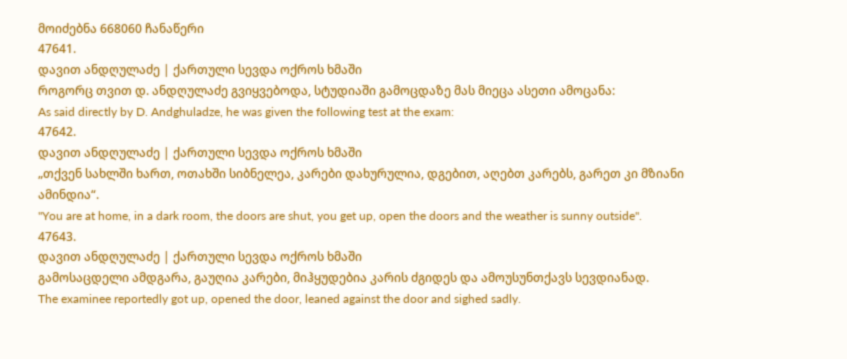მოიძებნა 668060 ჩანაწერი
47641.
დავით ანდღულაძე | ქართული სევდა ოქროს ხმაში
როგორც თვით დ. ანდღულაძე გვიყვებოდა, სტუდიაში გამოცდაზე მას მიეცა ასეთი ამოცანა:
As said directly by D. Andghuladze, he was given the following test at the exam:
47642.
დავით ანდღულაძე | ქართული სევდა ოქროს ხმაში
„თქვენ სახლში ხართ, ოთახში სიბნელეა, კარები დახურულია, დგებით, აღებთ კარებს, გარეთ კი მზიანი ამინდია“.
"You are at home, in a dark room, the doors are shut, you get up, open the doors and the weather is sunny outside".
47643.
დავით ანდღულაძე | ქართული სევდა ოქროს ხმაში
გამოსაცდელი ამდგარა, გაუღია კარები, მიჰყუდებია კარის ძგიდეს და ამოუსუნთქავს სევდიანად.
The examinee reportedly got up, opened the door, leaned against the door and sighed sadly.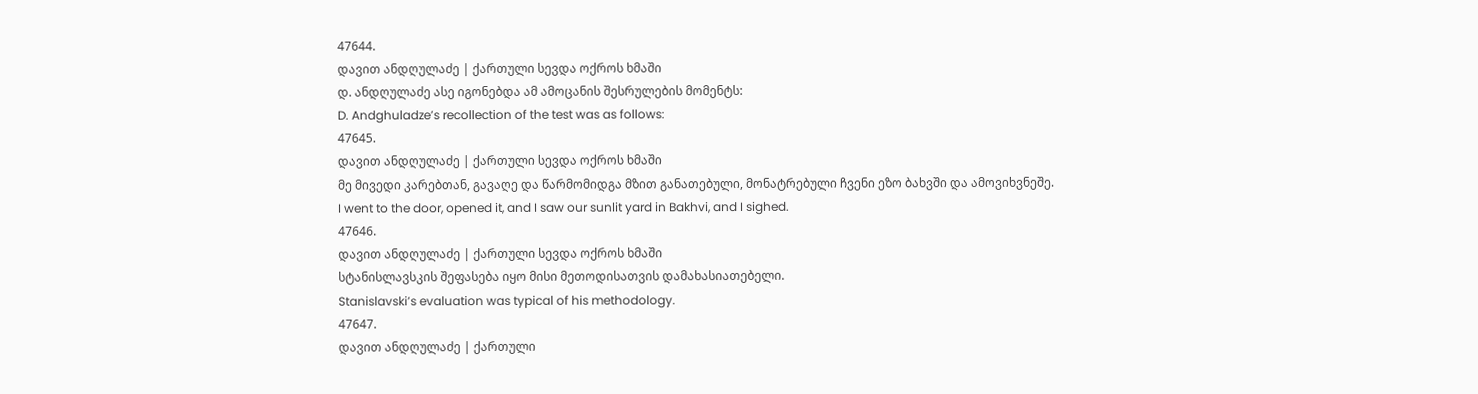47644.
დავით ანდღულაძე | ქართული სევდა ოქროს ხმაში
დ. ანდღულაძე ასე იგონებდა ამ ამოცანის შესრულების მომენტს:
D. Andghuladze’s recollection of the test was as follows:
47645.
დავით ანდღულაძე | ქართული სევდა ოქროს ხმაში
მე მივედი კარებთან, გავაღე და წარმომიდგა მზით განათებული, მონატრებული ჩვენი ეზო ბახვში და ამოვიხვნეშე.
I went to the door, opened it, and I saw our sunlit yard in Bakhvi, and I sighed.
47646.
დავით ანდღულაძე | ქართული სევდა ოქროს ხმაში
სტანისლავსკის შეფასება იყო მისი მეთოდისათვის დამახასიათებელი.
Stanislavski’s evaluation was typical of his methodology.
47647.
დავით ანდღულაძე | ქართული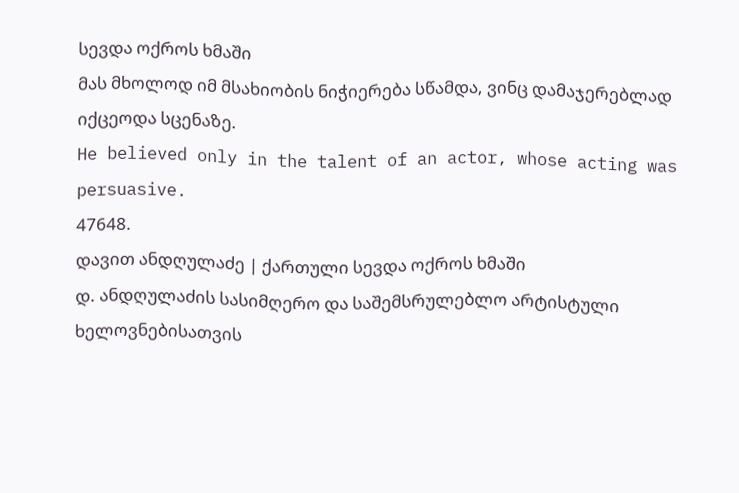სევდა ოქროს ხმაში
მას მხოლოდ იმ მსახიობის ნიჭიერება სწამდა, ვინც დამაჯერებლად იქცეოდა სცენაზე.
He believed only in the talent of an actor, whose acting was persuasive.
47648.
დავით ანდღულაძე | ქართული სევდა ოქროს ხმაში
დ. ანდღულაძის სასიმღერო და საშემსრულებლო არტისტული ხელოვნებისათვის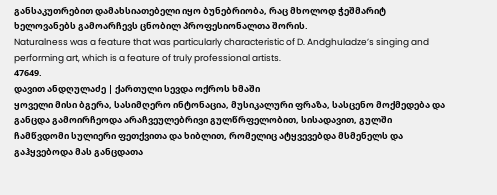განსაკუთრებით დამახსიათებელი იყო ბუნებრიობა, რაც მხოლოდ ჭეშმარიტ ხელოვანებს გამოარჩევს ცნობილ პროფესიონალთა შორის.
Naturalness was a feature that was particularly characteristic of D. Andghuladze’s singing and performing art, which is a feature of truly professional artists.
47649.
დავით ანდღულაძე | ქართული სევდა ოქროს ხმაში
ყოველი მისი ბგერა, სასიმღერო ინტონაცია, მუსიკალური ფრაზა, სასცენო მოქმედება და განცდა გამოირჩეოდა არაჩვეულებრივი გულწრფელობით, სისადავით, გულში ჩამწვდომი სულიერი ფეთქვითა და ხიბლით, რომელიც ატყვევებდა მსმენელს და გაჰყვებოდა მას განცდათა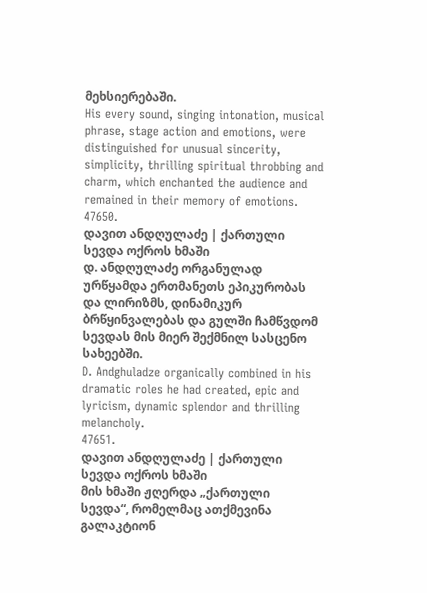მეხსიერებაში.
His every sound, singing intonation, musical phrase, stage action and emotions, were distinguished for unusual sincerity, simplicity, thrilling spiritual throbbing and charm, which enchanted the audience and remained in their memory of emotions.
47650.
დავით ანდღულაძე | ქართული სევდა ოქროს ხმაში
დ. ანდღულაძე ორგანულად ურწყამდა ერთმანეთს ეპიკურობას და ლირიზმს, დინამიკურ ბრწყინვალებას და გულში ჩამწვდომ სევდას მის მიერ შექმნილ სასცენო სახეებში.
D. Andghuladze organically combined in his dramatic roles he had created, epic and lyricism, dynamic splendor and thrilling melancholy.
47651.
დავით ანდღულაძე | ქართული სევდა ოქროს ხმაში
მის ხმაში ჟღერდა „ქართული სევდა“, რომელმაც ათქმევინა გალაკტიონ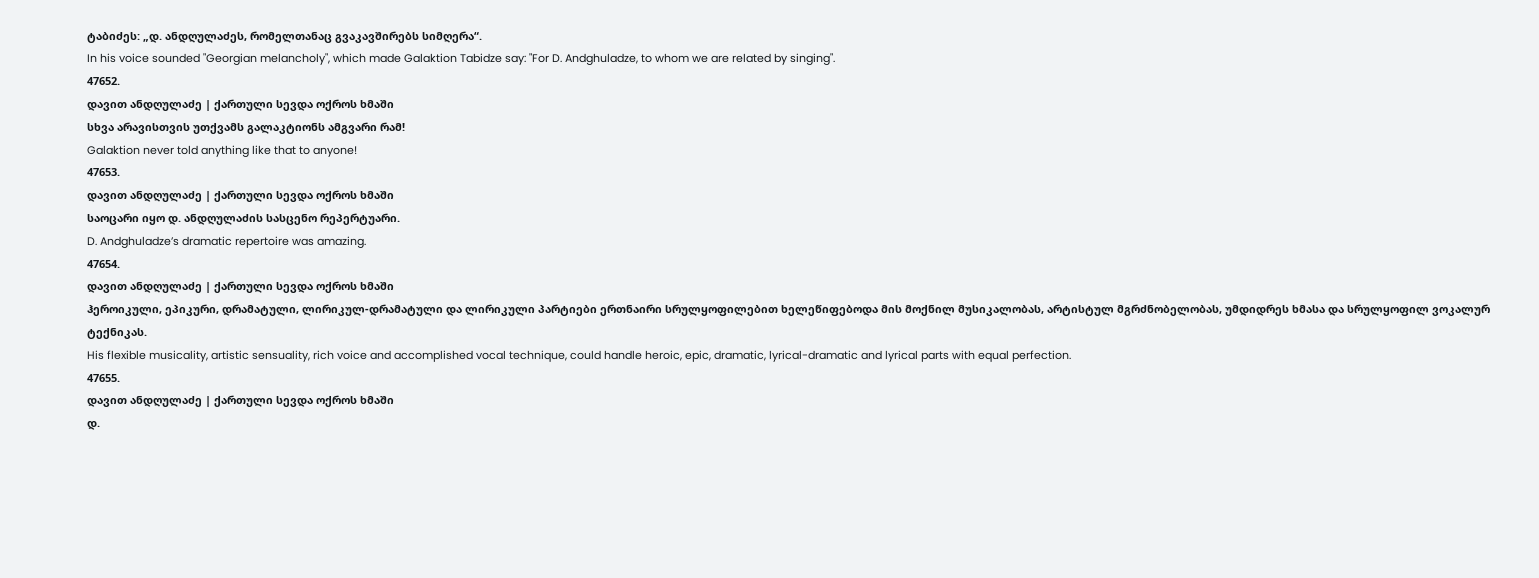ტაბიძეს: „დ. ანდღულაძეს, რომელთანაც გვაკავშირებს სიმღერა“.
In his voice sounded "Georgian melancholy", which made Galaktion Tabidze say: "For D. Andghuladze, to whom we are related by singing".
47652.
დავით ანდღულაძე | ქართული სევდა ოქროს ხმაში
სხვა არავისთვის უთქვამს გალაკტიონს ამგვარი რამ!
Galaktion never told anything like that to anyone!
47653.
დავით ანდღულაძე | ქართული სევდა ოქროს ხმაში
საოცარი იყო დ. ანდღულაძის სასცენო რეპერტუარი.
D. Andghuladze’s dramatic repertoire was amazing.
47654.
დავით ანდღულაძე | ქართული სევდა ოქროს ხმაში
ჰეროიკული, ეპიკური, დრამატული, ლირიკულ-დრამატული და ლირიკული პარტიები ერთნაირი სრულყოფილებით ხელეწიფებოდა მის მოქნილ მუსიკალობას, არტისტულ მგრძნობელობას, უმდიდრეს ხმასა და სრულყოფილ ვოკალურ ტექნიკას.
His flexible musicality, artistic sensuality, rich voice and accomplished vocal technique, could handle heroic, epic, dramatic, lyrical-dramatic and lyrical parts with equal perfection.
47655.
დავით ანდღულაძე | ქართული სევდა ოქროს ხმაში
დ.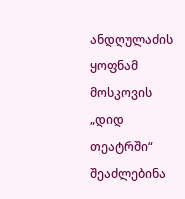ანდღულაძის ყოფნამ მოსკოვის „დიდ თეატრში“ შეაძლებინა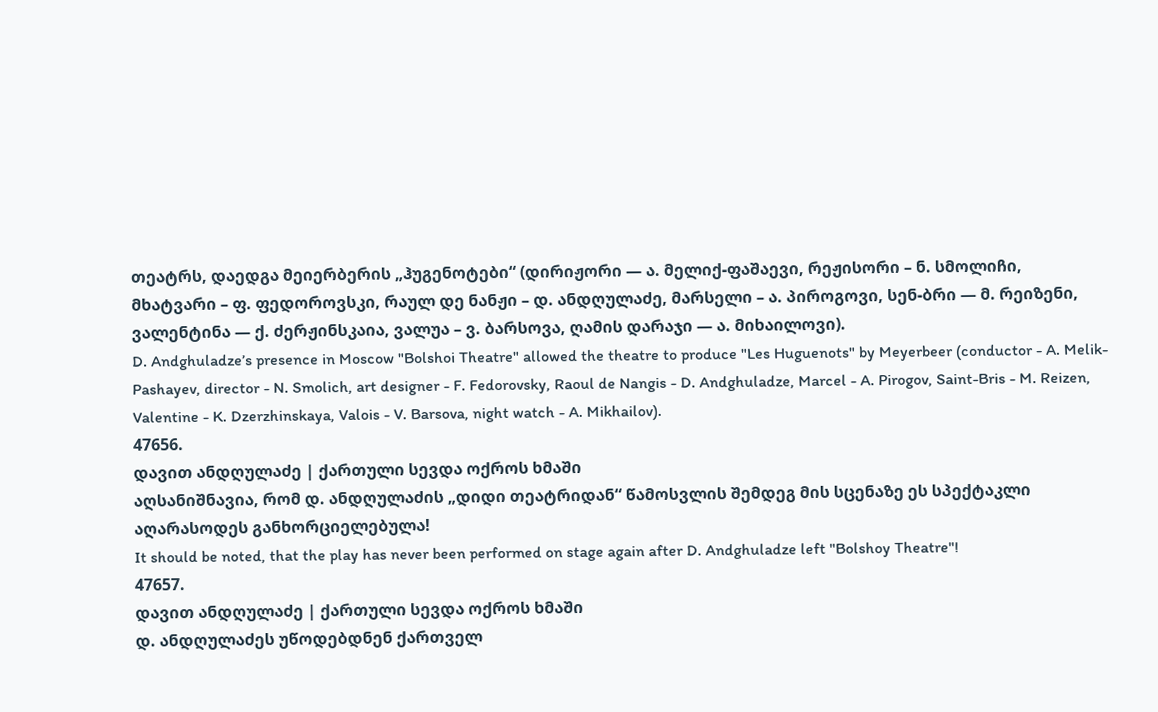თეატრს, დაედგა მეიერბერის „ჰუგენოტები“ (დირიჟორი — ა. მელიქ-ფაშაევი, რეჟისორი – ნ. სმოლიჩი, მხატვარი – ფ. ფედოროვსკი, რაულ დე ნანჟი – დ. ანდღულაძე, მარსელი – ა. პიროგოვი, სენ-ბრი — მ. რეიზენი, ვალენტინა — ქ. ძერჟინსკაია, ვალუა – ვ. ბარსოვა, ღამის დარაჯი — ა. მიხაილოვი).
D. Andghuladze’s presence in Moscow "Bolshoi Theatre" allowed the theatre to produce "Les Huguenots" by Meyerbeer (conductor - A. Melik-Pashayev, director - N. Smolich, art designer - F. Fedorovsky, Raoul de Nangis - D. Andghuladze, Marcel - A. Pirogov, Saint-Bris - M. Reizen, Valentine - K. Dzerzhinskaya, Valois - V. Barsova, night watch - A. Mikhailov).
47656.
დავით ანდღულაძე | ქართული სევდა ოქროს ხმაში
აღსანიშნავია, რომ დ. ანდღულაძის „დიდი თეატრიდან“ წამოსვლის შემდეგ მის სცენაზე ეს სპექტაკლი აღარასოდეს განხორციელებულა!
It should be noted, that the play has never been performed on stage again after D. Andghuladze left "Bolshoy Theatre"!
47657.
დავით ანდღულაძე | ქართული სევდა ოქროს ხმაში
დ. ანდღულაძეს უწოდებდნენ ქართველ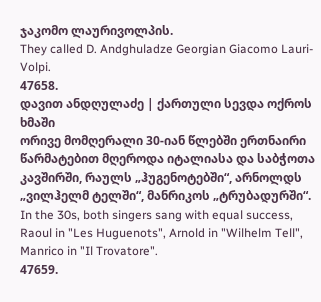ჯაკომო ლაურივოლპის.
They called D. Andghuladze Georgian Giacomo Lauri-Volpi.
47658.
დავით ანდღულაძე | ქართული სევდა ოქროს ხმაში
ორივე მომღერალი 30-იან წლებში ერთნაირი წარმატებით მღეროდა იტალიასა და საბჭოთა კავშირში, რაულს „ჰუგენოტებში“, არნოლდს „ვილჰელმ ტელში“, მანრიკოს „ტრუბადურში“.
In the 30s, both singers sang with equal success, Raoul in "Les Huguenots", Arnold in "Wilhelm Tell", Manrico in "Il Trovatore".
47659.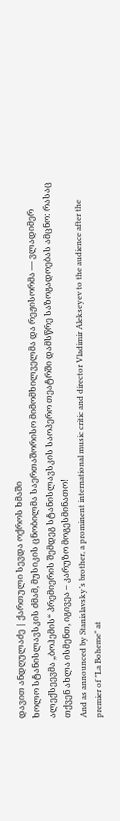დავით ანდღულაძე | ქართული სევდა ოქროს ხმაში
ხოლო სტანისლავსკის ძმამ, მუსიკის ცნობილმა საერთაშორისო მიმომხილველმა და რეჟისორმა — ვლადიმერ ალექსეევმა „ბოჰემის“ პრემიერის შემდეგ სტანისლავსკის საოპერო თეატრში დამსწრე საზოგადოებას ამცნო: რასაც თქვენ ახლა ისმენთ, იგივეა – კარუზო მოგესმინათო!
And as announced by Stanislavsky’s brother, a prominent international music critic and director Vladimir Alekseyev to the audience after the premier of "La Boheme" at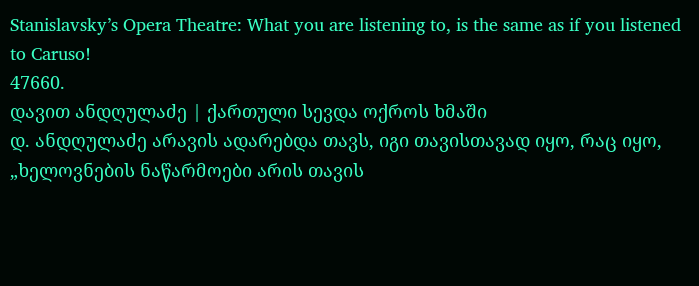Stanislavsky’s Opera Theatre: What you are listening to, is the same as if you listened to Caruso!
47660.
დავით ანდღულაძე | ქართული სევდა ოქროს ხმაში
დ. ანდღულაძე არავის ადარებდა თავს, იგი თავისთავად იყო, რაც იყო, „ხელოვნების ნაწარმოები არის თავის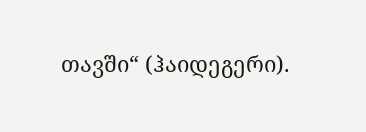თავში“ (ჰაიდეგერი).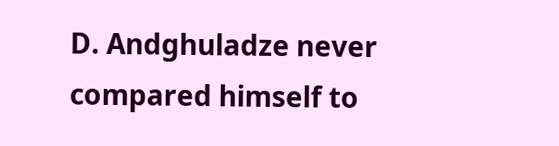D. Andghuladze never compared himself to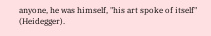anyone, he was himself, "his art spoke of itself" (Heidegger).